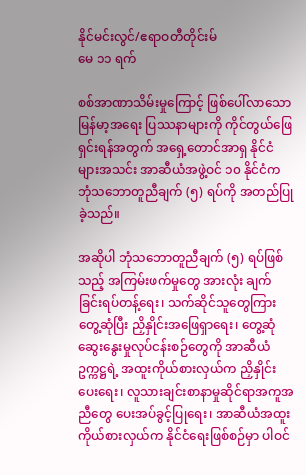နိုင်မင်းလွင်/ဧရာဝတီတိုင်းမ်
မေ ၁၁ ရက်

စစ်အာဏာသိမ်းမှုကြောင့် ဖြစ်ပေါ်လာသော မြန်မာ့အရေး ပြဿနာများကို ကိုင်တွယ်ဖြေရှင်းရန်အတွက် အရှေ့တောင်အာရှ နိုင်ငံများအသင်း အာဆီယံအဖွဲ့ဝင် ၁၀ နိုင်ငံက ဘုံသဘောတူညီချက် (၅) ရပ်ကို အတည်ပြုခဲ့သည်။

အဆိုပါ ဘုံသဘောတူညီချက် (၅) ရပ်ဖြစ်သည့် အကြမ်းဖက်မှုတွေ အားလုံး ချက်ခြင်းရပ်တန့်ရေး၊ သက်ဆိုင်သူတွေကြား တွေ့ဆုံပြီး ညှိနှိုင်းအဖြေရှာရေး၊ တွေ့ဆုံဆွေးနွေးမှုလုပ်ငန်းစဉ်တွေကို အာဆီယံဥက္ကဋ္ဌရဲ့ အထူးကိုယ်စားလှယ်က ညှိနှိုင်းပေးရေး၊ လူသားချင်းစာနာမှုဆိုင်ရာအကူအညီတွေ ပေးအပ်ခွင့်ပြုရေး၊ အာဆီယံအထူးကိုယ်စားလှယ်က နိုင်ငံရေးဖြစ်စဉ်မှာ ပါဝင်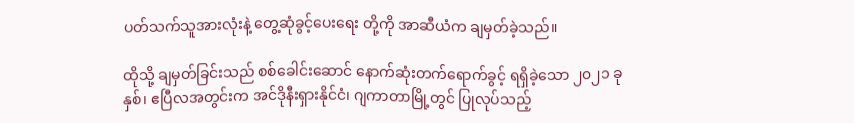ပတ်သက်သူအားလုံးနဲ့ တွေ့ဆုံခွင့်ပေးရေး တို့ကို အာဆီယံက ချမှတ်ခဲ့သည်။

ထိုသို့ ချမှတ်ခြင်းသည် စစ်ခေါင်းဆောင် နောက်ဆုံးတက်ရောက်ခွင့် ရရှိခဲ့သော ၂၀၂၁ ခုနှစ်၊ ဧပြီလအတွင်းက အင်ဒိုနီးရှားနိုင်ငံ၊ ဂျကာတာမြို့တွင် ပြုလုပ်သည့်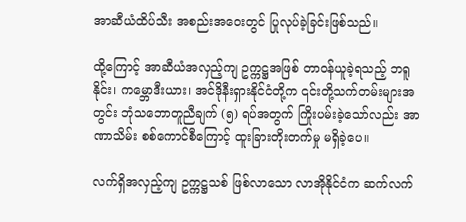အာဆီယံထိပ်သီး အစည်းအဝေးတွင် ပြုလုပ်ခဲ့ခြင်းဖြစ်သည်။

ထို့ကြောင့် အာဆီယံအလှည့်ကျ ဥက္ကဋ္ဌအဖြစ် တာဝန်ယူခဲ့ရသည့် ဘရူနိုင်း၊ ကမ္ဘောဒီးယား၊ အင်ဒိုနီးရှားနိုင်ငံတို့က ၎င်းတို့သက်တမ်းများအတွင်း ဘုံသဘောတူညီချက် (၅) ရပ်အတွက် ကြိုးပမ်းခဲ့သော်လည်း အာဏာသိမ်း စစ်ကောင်စီကြောင့် ထူးခြားတိုးတက်မှု မရှိခဲ့ပေ။

လက်ရှိအလှည့်ကျ ဥက္ကဋ္ဌသစ် ဖြစ်လာသော လာအိုနိုင်ငံက ဆက်လက်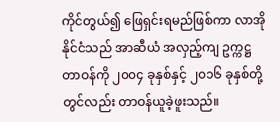ကိုင်တွယ်၍ ဖြေရှင်းရမည်ဖြစ်ကာ လာအိုနိုင်ငံသည် အာဆီယံ အလှည့်ကျ ဥက္ကဋ္ဌ တာဝန်ကို ၂၀၀၄ ခုနှစ်နှင့် ၂၀၁၆ ခုနှစ်တို့တွင်လည်း တာဝန်ယူခဲ့ဖူးသည်။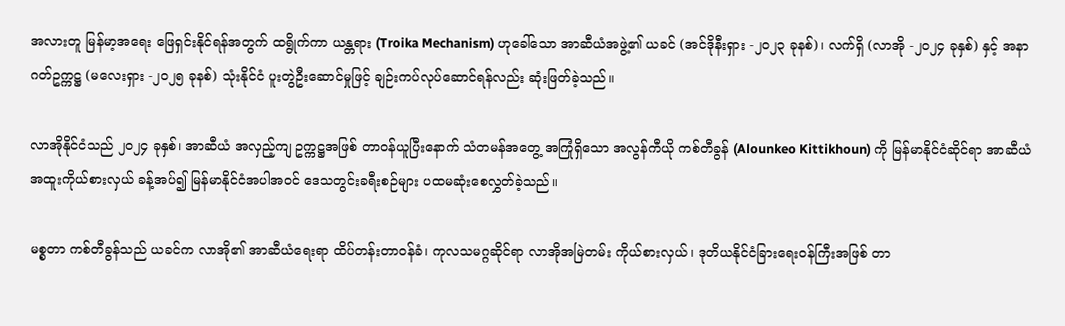အလားတူ မြန်မာ့အရေး ဖြေရှင်းနိုင်ရန်အတွက် ထရွိုက်ကာ ယန္တရား (Troika Mechanism) ဟုခေါ်သော အာဆီယံအဖွဲ့၏ ယခင် (အင်ဒိုနီးရှား -၂၀၂၃ ခုနစ်)၊ လက်ရှိ (လာအို -၂၀၂၄ ခုနှစ်) နှင့် အနာဂတ်ဥက္ကဋ္ဌ (မလေးရှား -၂၀၂၅ ခုနစ်) သုံးနိုင်ငံ ပူးတွဲဦးဆောင်မှုဖြင့် ချဉ်းကပ်လုပ်ဆောင်ရန်လည်း ဆုံးဖြတ်ခဲ့သည်။

လာအိုနိုင်ငံသည် ၂၀၂၄ ခုနှစ်၊ အာဆီယံ အလှည့်ကျ ဥက္ကဋ္ဌအဖြစ် တာဝန်ယူပြီးနောက် သံတမန်အတွေ့ အကြုံရှိသော အလွန်ကီယို ကစ်တီခွန် (Alounkeo Kittikhoun) ကို မြန်မာနိုင်ငံဆိုင်ရာ အာဆီယံ အထူးကိုယ်စားလှယ် ခန့်အပ်၍ မြန်မာနိုင်ငံအပါအဝင် ဒေသတွင်းခရီးစဉ်များ ပထမဆုံးစေလွှတ်ခဲ့သည်။

မစ္စတာ ကစ်တီခွန်သည် ယခင်က လာအို၏ အာဆီယံရေးရာ ထိပ်တန်းတာဝန်ခံ၊ ကုလသမဂ္ဂဆိုင်ရာ လာအိုအမြဲတမ်း ကိုယ်စားလှယ်၊ ဒုတိယနိုင်ငံခြားရေးဝန်ကြီးအဖြစ် တာ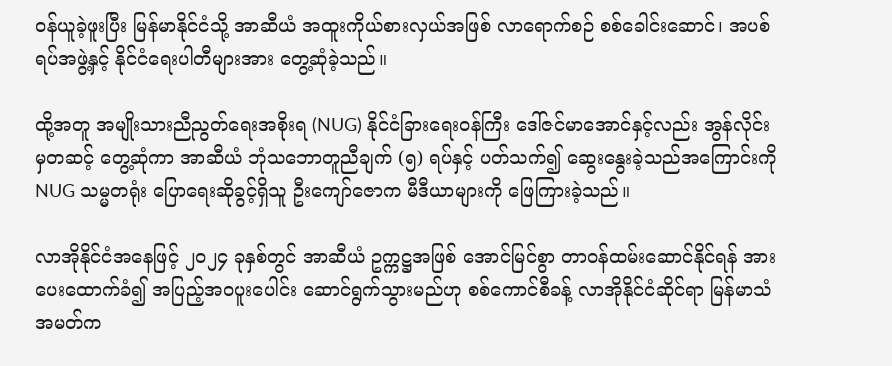ဝန်ယူခဲ့ဖူးပြီး မြန်မာနိုင်ငံသို့ အာဆီယံ အထူးကိုယ်စားလှယ်အဖြစ် လာရောက်စဉ် စစ်ခေါင်းဆောင်၊ အပစ်ရပ်အဖွဲ့နှင့် နိုင်ငံရေးပါတီများအား တွေ့ဆုံခဲ့သည်။

ထို့အတူ အမျိုးသားညီညွတ်ရေးအစိုးရ (NUG) နိုင်ငံခြားရေးဝန်ကြီး ဒေါ်ဇင်မာအောင်နှင့်လည်း အွန်လိုင်းမှတဆင့် တွေ့ဆုံကာ အာဆီယံ ဘုံသဘောတူညီချက် (၅) ရပ်နှင့် ပတ်သက်၍ ဆွေးနွေးခဲ့သည်အကြောင်းကို NUG သမ္မတရုံး ပြောရေးဆိုခွင့်ရှိသူ ဦးကျော်ဇောက မီဒီယာများကို ဖြေကြားခဲ့သည်။

လာအိုနိုင်ငံအနေဖြင့် ၂၀၂၄ ခုနှစ်တွင် အာဆီယံ ဥက္ကဋ္ဌအဖြစ် အောင်မြင်စွာ တာဝန်ထမ်းဆောင်နိုင်ရန် အားပေးထောက်ခံ၍ အပြည့်အဝပူးပေါင်း ဆောင်ရွက်သွားမည်ဟု စစ်ကောင်စီခန့် လာအိုနိုင်ငံဆိုင်ရာ မြန်မာသံအမတ်က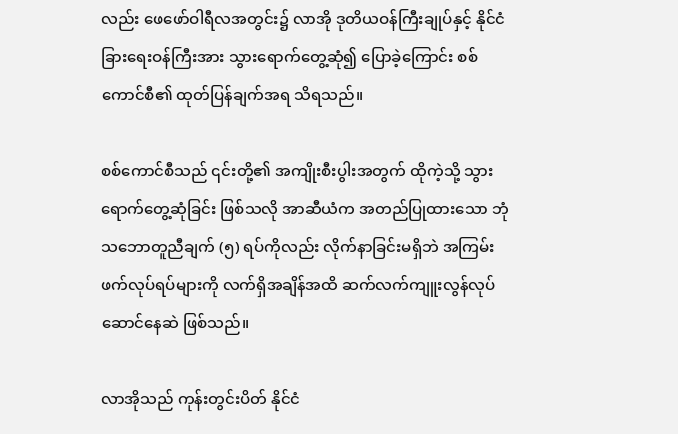လည်း ဖေဖော်ဝါရီလအတွင်း၌ လာအို ဒုတိယဝန်ကြီးချုပ်နှင့် နိုင်ငံခြားရေးဝန်ကြီးအား သွားရောက်တွေ့ဆုံ၍ ပြောခဲ့ကြောင်း စစ်ကောင်စီ၏ ထုတ်ပြန်ချက်အရ သိရသည်။

စစ်ကောင်စီသည် ၎င်းတို့၏ အကျိုးစီးပွါးအတွက် ထိုကဲ့သို့ သွားရောက်တွေ့ဆုံခြင်း ဖြစ်သလို အာဆီယံက အတည်ပြုထားသော ဘုံသဘောတူညီချက် (၅) ရပ်ကိုလည်း လိုက်နာခြင်းမရှိဘဲ အကြမ်းဖက်လုပ်ရပ်များကို လက်ရှိအချိန်အထိ ဆက်လက်ကျူးလွန်လုပ်ဆောင်နေဆဲ ဖြစ်သည်။

လာအိုသည် ကုန်းတွင်းပိတ် နိုင်ငံ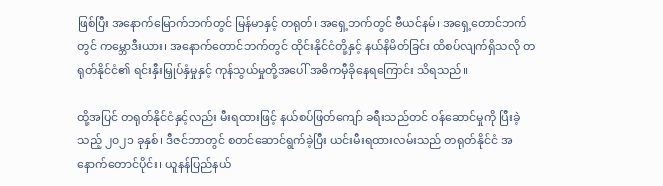ဖြစ်ပြီး အနောက်မြောက်ဘက်တွင် မြန်မာနှင့် တရုတ်၊ အရှေ့ဘက်တွင် ဗီယင်နမ်၊ အရှေ့တောင်ဘက်တွင် ကမ္ဘောဒီးယား၊ အနောက်တောင်ဘက်တွင် ထိုင်းနိုင်ငံတို့နှင့် နယ်နိမိတ်ခြင်း ထိစပ်လျက်ရှိသလို တရုတ်နိုင်ငံ၏ ရင်းနှီးမြှုပ်နှံမှုနှင့် ကုန်သွယ်မှုတို့အပေါ် အဓိကမှီခိုနေရကြောင်း သိရသည်။

ထို့အပြင် တရုတ်နိုင်ငံနှင့်လည်း မီးရထားဖြင့် နယ်စပ်ဖြတ်ကျော် ခရီးသည်တင် ဝန်ဆောင်မှုကို ပြီးခဲ့သည့် ၂၀၂၁ ခုနှစ်၊ ဒီဇင်ဘာတွင် စတင်ဆောင်ရွက်ခဲ့ပြီး ယင်းမီးရထားလမ်းသည် တရုတ်နိုင်ငံ အနောက်တောင်ပိုင်း၊ ယူနန်ပြည်နယ်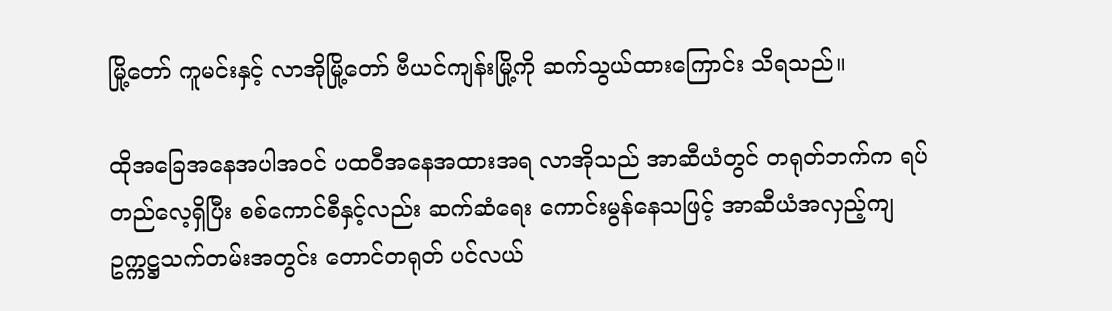မြို့တော် ကူမင်းနှင့် လာအိုမြို့တော် ဗီယင်ကျန်းမြို့ကို ဆက်သွယ်ထားကြောင်း သိရသည်။

ထိုအခြေအနေအပါအဝင် ပထဝီအနေအထားအရ လာအိုသည် အာဆီယံတွင် တရုတ်ဘက်က ရပ်တည်လေ့ရှိပြီး စစ်ကောင်စီနှင့်လည်း ဆက်ဆံရေး ကောင်းမွန်နေသဖြင့် အာဆီယံအလှည့်ကျ ဥက္ကဋ္ဌသက်တမ်းအတွင်း တောင်တရုတ် ပင်လယ်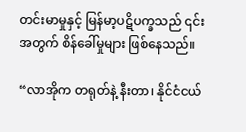တင်းမာမှုနှင့် မြန်မာ့ပဋိပက္ခသည် ၎င်းအတွက် စိန်ခေါ်မှုများ ဖြစ်နေသည်။

“လာအိုက တရုတ်နဲ့ နီးတာ၊ နိုင်ငံငယ်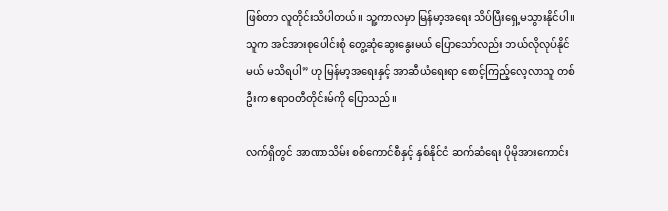ဖြစ်တာ လူတိုင်းသိပါတယ်။ သူ့ကာလမှာ မြန်မာ့အရေး သိပ်ပြီးရှေ့မသွားနိုင်ပါ။ သူက အင်အားစုပေါင်းစုံ တွေ့ဆုံဆွေးနွေးမယ် ပြောသော်လည်း ဘယ်လိုလုပ်နိုင်မယ် မသိရပါ” ဟု မြန်မာ့အရေးနှင့် အာဆီယံရေးရာ စောင့်ကြည့်လေ့လာသူ တစ်ဦးက ဧရာဝတီတိုင်းမ်ကို ပြောသည်။

လက်ရှိတွင် အာဏာသိမ်း စစ်ကောင်စီနှင့် နှစ်နိုင်ငံ ဆက်ဆံရေး ပိုမိုအားကောင်း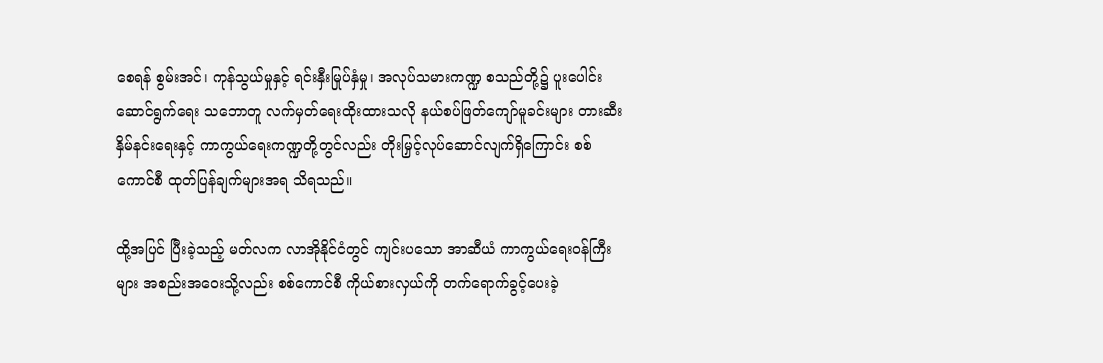စေရန် စွမ်းအင်၊ ကုန်သွယ်မှုနှင့် ရင်းနှီးမြုပ်နှံမှု၊ အလုပ်သမားကဏ္ဍ စသည်တို့၌ ပူးပေါင်းဆောင်ရွက်ရေး သဘောတူ လက်မှတ်ရေးထိုးထားသလို နယ်စပ်ဖြတ်ကျော်မူခင်းများ တားဆီးနှိမ်နင်းရေးနှင့် ကာကွယ်ရေးကဏ္ဍတို့တွင်လည်း တိုးမြှင့်လုပ်ဆောင်လျက်ရှိကြောင်း စစ်ကောင်စီ ထုတ်ပြန်ချက်များအရ သိရသည်။

ထို့အပြင် ပြီးခဲ့သည့် မတ်လက လာအိုနိုင်ငံတွင် ကျင်းပသော အာဆီယံ ကာကွယ်ရေးဝန်ကြီးများ အစည်းအဝေးသို့လည်း စစ်ကောင်စီ ကိုယ်စားလှယ်ကို တက်ရောက်ခွင့်ပေးခဲ့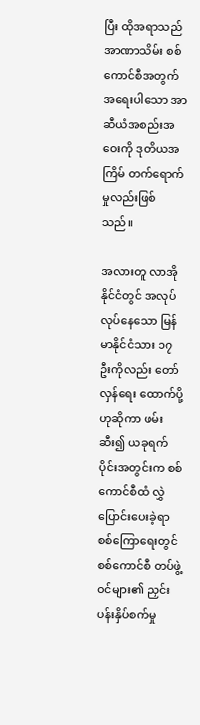ပြီး ထိုအရာသည် အာဏာသိမ်း စစ်ကောင်စီအတွက် အရေးပါသော အာဆီယံအစည်းအဝေးကို ဒုတိယအကြိမ် တက်ရောက်မှုလည်းဖြစ်သည်။

အလားတူ လာအိုနိုင်ငံတွင် အလုပ်လုပ်နေသော မြန်မာနိုင်ငံသား ၁၇ ဦးကိုလည်း တော်လှန်ရေး ထောက်ပို့ဟုဆိုကာ ဖမ်းဆီး၍ ယခုရက်ပိုင်းအတွင်းက စစ်ကောင်စီထံ လွှဲပြောင်းပေးခဲ့ရာ စစ်ကြောရေးတွင် စစ်ကောင်စီ တပ်ဖွဲ့ဝင်များ၏ ညှင်းပန်းနှိပ်စက်မှု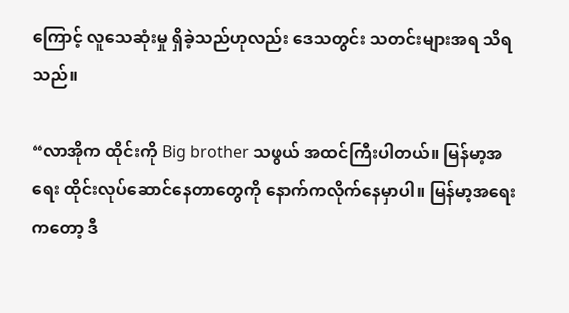ကြောင့် လူသေဆုံးမှု ရှိခဲ့သည်ဟုလည်း ဒေသတွင်း သတင်းများအရ သိရသည်။

“လာအိုက ထိုင်းကို Big brother သဖွယ် အထင်ကြီးပါတယ်။ မြန်မာ့အရေး ထိုင်းလုပ်ဆောင်နေတာတွေကို နောက်ကလိုက်နေမှာပါ။ မြန်မာ့အရေးကတော့ ဒီ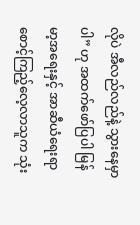လိုပဲ အီလည်လည်နဲ့ သွားနေမှာပါ” ဟု အထက်ဖော်ပြပါ မြန်မာ့အရေးနှင့် အာဆီယံရေးရာ စောင့်ကြည့်လေ့လာသူက သုံး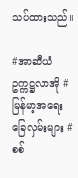သပ်ထားသည်။

#အာဆီယံဥက္ကဋ္ဌလာအို #မြန်မာ့အရေးခြေလှမ်းများ #စစ်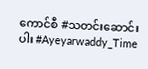ကောင်စီ #သတင်းဆောင်းပါး #Ayeyarwaddy_Time